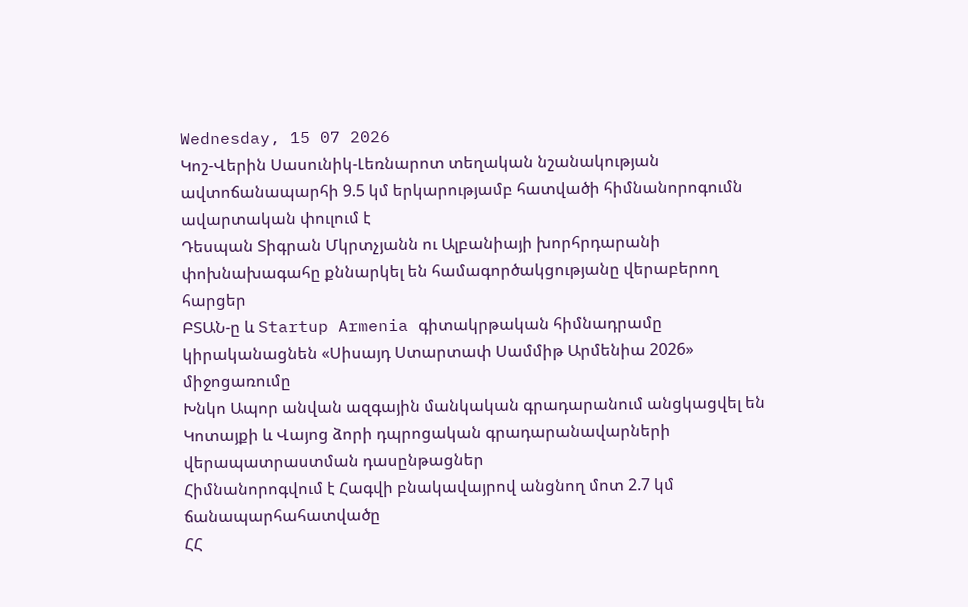Wednesday, 15 07 2026
Կոշ-Վերին Սասունիկ-Լեռնարոտ տեղական նշանակության ավտոճանապարհի 9.5 կմ երկարությամբ հատվածի հիմնանորոգումն ավարտական փուլում է
Դեսպան Տիգրան Մկրտչյանն ու Ալբանիայի խորհրդարանի փոխնախագահը քննարկել են համագործակցությանը վերաբերող հարցեր
ԲՏԱՆ-ը և Startup Armenia գիտակրթական հիմնադրամը կիրականացնեն «Սիսայդ Ստարտափ Սամմիթ Արմենիա 2026» միջոցառումը
Խնկո Ապոր անվան ազգային մանկական գրադարանում անցկացվել են Կոտայքի և Վայոց ձորի դպրոցական գրադարանավարների վերապատրաստման դասընթացներ
Հիմնանորոգվում է Հագվի բնակավայրով անցնող մոտ 2.7 կմ ճանապարհահատվածը
ՀՀ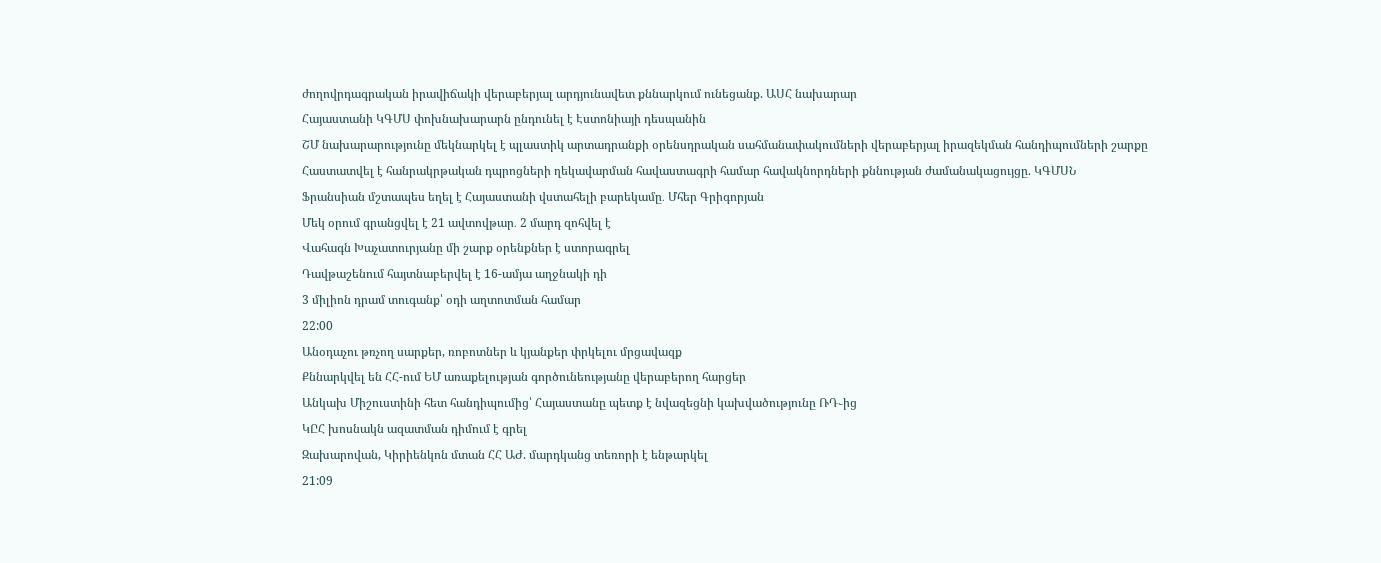ժողովրդագրական իրավիճակի վերաբերյալ արդյունավետ քննարկում ունեցանք. ԱՍՀ նախարար
Հայաստանի ԿԳՄՍ փոխնախարարն ընդունել է Էստոնիայի դեսպանին
ՇՄ նախարարությունը մեկնարկել է պլաստիկ արտադրանքի օրենսդրական սահմանափակումների վերաբերյալ իրազեկման հանդիպումների շարքը
Հաստատվել է հանրակրթական դպրոցների ղեկավարման հավաստագրի համար հավակնորդների քննության ժամանակացույցը. ԿԳՄՍՆ
Ֆրանսիան մշտապես եղել է Հայաստանի վստահելի բարեկամը․ Մհեր Գրիգորյան
Մեկ օրում գրանցվել է 21 ավտովթար․ 2 մարդ զոհվել է
Վահագն Խաչատուրյանը մի շարք օրենքներ է ստորագրել
Դավթաշենում հայտնաբերվել է 16-ամյա աղջնակի դի
3 միլիոն դրամ տուգանք՝ օդի աղտոտման համար
22:00
Անօդաչու թռչող սարքեր, ռոբոտներ և կյանքեր փրկելու մրցավազք
Քննարկվել են ՀՀ-ում ԵՄ առաքելության գործունեությանը վերաբերող հարցեր
Անկախ Միշուստինի հետ հանդիպումից՝ Հայաստանը պետք է նվազեցնի կախվածությունը ՌԴ֊ից
ԿԸՀ խոսնակն ազատման դիմում է գրել
Զախարովան, Կիրիենկոն մտան ՀՀ ԱԺ. մարդկանց տեռորի է ենթարկել
21:09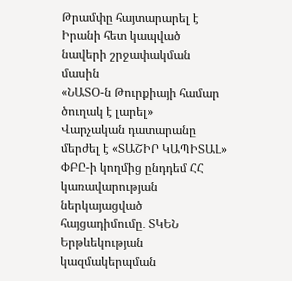Թրամփը հայտարարել է Իրանի հետ կապված նավերի շրջափակման մասին
«ՆԱՏՕ-ն Թուրքիայի համար ծուղակ է լարել»
Վարչական դատարանը մերժել է «ՏԱՇԻՐ ԿԱՊԻՏԱԼ» ՓԲԸ-ի կողմից ընդդեմ ՀՀ կառավարության ներկայացված հայցադիմումը․ ՏԿԵՆ
Երթևեկության կազմակերպման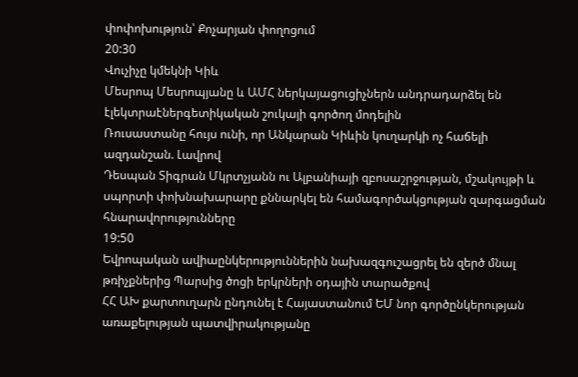փոփոխություն՝ Քոչարյան փողոցում
20:30
Վուչիչը կմեկնի Կիև
Մեսրոպ Մեսրոպյանը և ԱՄՀ ներկայացուցիչներն անդրադարձել են էլեկտրաէներգետիկական շուկայի գործող մոդելին
Ռուսաստանը հույս ունի, որ Անկարան Կիևին կուղարկի ոչ հաճելի ազդանշան. Լավրով
Դեսպան Տիգրան Մկրտչյանն ու Ալբանիայի զբոսաշրջության, մշակույթի և սպորտի փոխնախարարը քննարկել են համագործակցության զարգացման հնարավորությունները
19:50
Եվրոպական ավիաընկերություններին նախազգուշացրել են զերծ մնալ թռիչքներից Պարսից ծոցի երկրների օդային տարածքով
ՀՀ ԱԽ քարտուղարն ընդունել է Հայաստանում ԵՄ նոր գործընկերության առաքելության պատվիրակությանը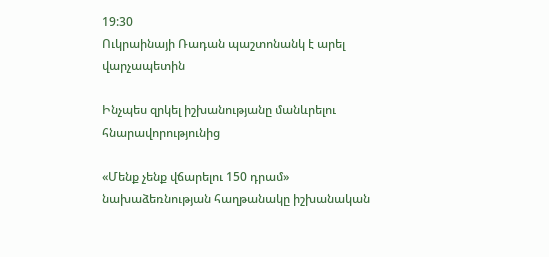19:30
Ուկրաինայի Ռադան պաշտոնանկ է արել վարչապետին

Ինչպես զրկել իշխանությանը մանևրելու հնարավորությունից

«Մենք չենք վճարելու 150 դրամ» նախաձեռնության հաղթանակը իշխանական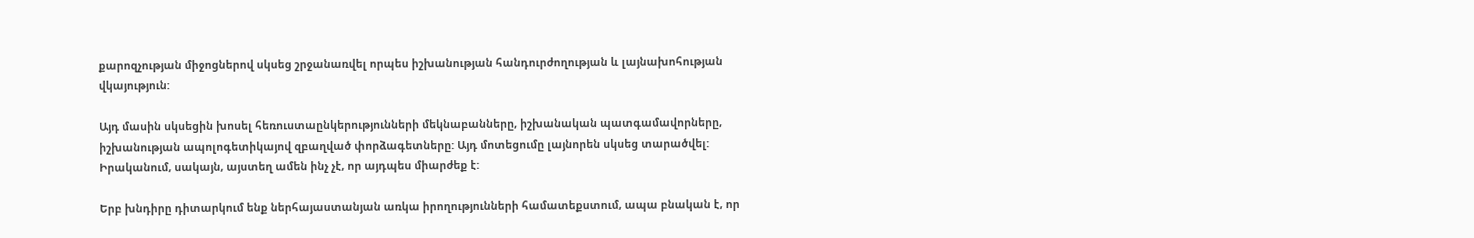քարոզչության միջոցներով սկսեց շրջանառվել որպես իշխանության հանդուրժողության և լայնախոհության վկայություն:

Այդ մասին սկսեցին խոսել հեռուստաընկերությունների մեկնաբանները, իշխանական պատգամավորները, իշխանության ապոլոգետիկայով զբաղված փորձագետները: Այդ մոտեցումը լայնորեն սկսեց տարածվել: Իրականում, սակայն, այստեղ ամեն ինչ չէ, որ այդպես միարժեք է:

Երբ խնդիրը դիտարկում ենք ներհայաստանյան առկա իրողությունների համատեքստում, ապա բնական է, որ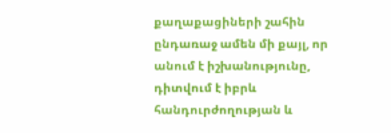քաղաքացիների շահին ընդառաջ ամեն մի քայլ, որ անում է իշխանությունը, դիտվում է իբրև հանդուրժողության և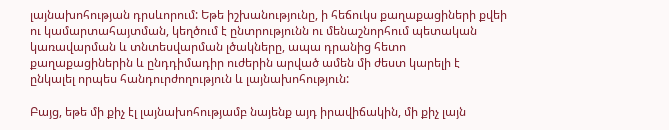լայնախոհության դրսևորում: Եթե իշխանությունը, ի հեճուկս քաղաքացիների քվեի ու կամարտահայտման, կեղծում է ընտրությունն ու մենաշնորհում պետական կառավարման և տնտեսվարման լծակները, ապա դրանից հետո քաղաքացիներին և ընդդիմադիր ուժերին արված ամեն մի ժեստ կարելի է ընկալել որպես հանդուրժողություն և լայնախոհություն:

Բայց, եթե մի քիչ էլ լայնախոհությամբ նայենք այդ իրավիճակին, մի քիչ լայն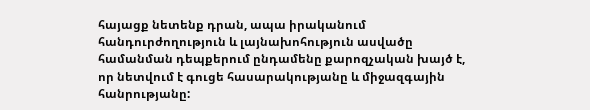հայացք նետենք դրան, ապա իրականում հանդուրժողություն և լայնախոհություն ասվածը համանման դեպքերում ընդամենը քարոզչական խայծ է, որ նետվում է գուցե հասարակությանը և միջազգային հանրությանը: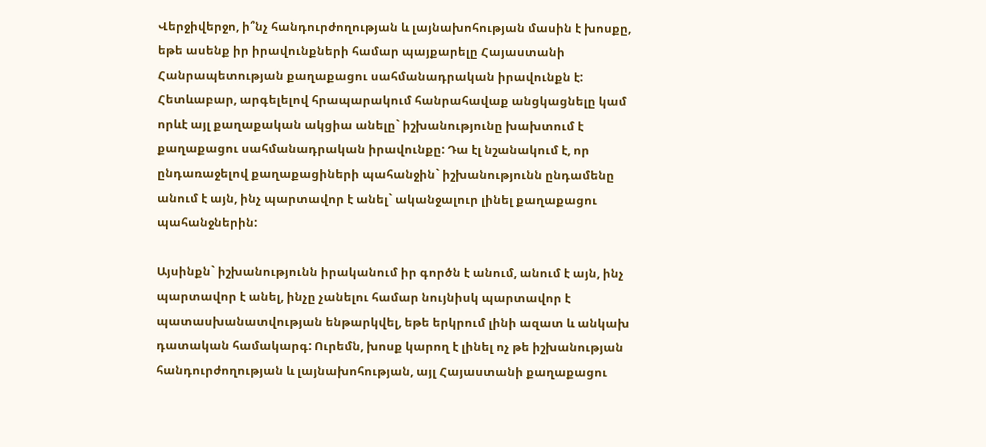Վերջիվերջո, ի՞նչ հանդուրժողության և լայնախոհության մասին է խոսքը, եթե ասենք իր իրավունքների համար պայքարելը Հայաստանի Հանրապետության քաղաքացու սահմանադրական իրավունքն է: Հետևաբար, արգելելով հրապարակում հանրահավաք անցկացնելը կամ որևէ այլ քաղաքական ակցիա անելը` իշխանությունը խախտում է քաղաքացու սահմանադրական իրավունքը: Դա էլ նշանակում է, որ ընդառաջելով քաղաքացիների պահանջին` իշխանությունն ընդամենը անում է այն, ինչ պարտավոր է անել` ականջալուր լինել քաղաքացու պահանջներին:

Այսինքն` իշխանությունն իրականում իր գործն է անում, անում է այն, ինչ պարտավոր է անել, ինչը չանելու համար նույնիսկ պարտավոր է պատասխանատվության ենթարկվել, եթե երկրում լինի ազատ և անկախ դատական համակարգ: Ուրեմն, խոսք կարող է լինել ոչ թե իշխանության հանդուրժողության և լայնախոհության, այլ Հայաստանի քաղաքացու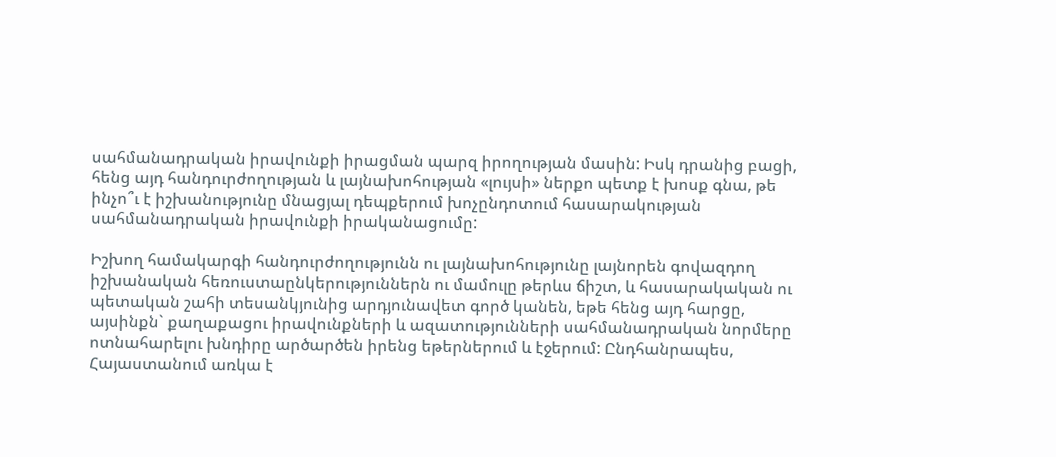սահմանադրական իրավունքի իրացման պարզ իրողության մասին: Իսկ դրանից բացի, հենց այդ հանդուրժողության և լայնախոհության «լույսի» ներքո պետք է խոսք գնա, թե ինչո՞ւ է իշխանությունը մնացյալ դեպքերում խոչընդոտում հասարակության սահմանադրական իրավունքի իրականացումը:

Իշխող համակարգի հանդուրժողությունն ու լայնախոհությունը լայնորեն գովազդող իշխանական հեռուստաընկերություններն ու մամուլը թերևս ճիշտ, և հասարակական ու պետական շահի տեսանկյունից արդյունավետ գործ կանեն, եթե հենց այդ հարցը, այսինքն` քաղաքացու իրավունքների և ազատությունների սահմանադրական նորմերը ոտնահարելու խնդիրը արծարծեն իրենց եթերներում և էջերում: Ընդհանրապես, Հայաստանում առկա է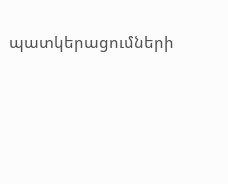պատկերացումների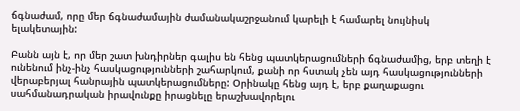ճգնաժամ, որը մեր ճգնաժամային ժամանակաշրջանում կարելի է համարել նույնիսկ ելակետային:

Բանն այն է, որ մեր շատ խնդիրներ գալիս են հենց պատկերացումների ճգնաժամից, երբ տեղի է ունենում ինչ-ինչ հասկացությունների շահարկում, քանի որ հստակ չեն այդ հասկացությունների վերաբերյալ հանրային պատկերացումները: Օրինակը հենց այդ է, երբ քաղաքացու սահմանադրական իրավունքը իրացնելը երաշխավորելու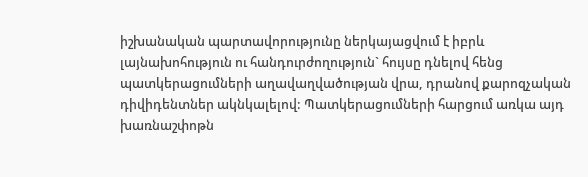իշխանական պարտավորությունը ներկայացվում է իբրև լայնախոհություն ու հանդուրժողություն` հույսը դնելով հենց պատկերացումների աղավաղվածության վրա, դրանով քարոզչական դիվիդենտներ ակնկալելով: Պատկերացումների հարցում առկա այդ խառնաշփոթն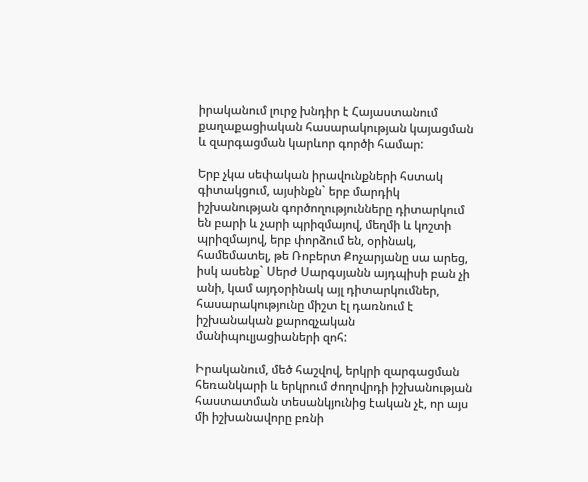իրականում լուրջ խնդիր է Հայաստանում քաղաքացիական հասարակության կայացման և զարգացման կարևոր գործի համար:

Երբ չկա սեփական իրավունքների հստակ գիտակցում, այսինքն` երբ մարդիկ իշխանության գործողությունները դիտարկում են բարի և չարի պրիզմայով, մեղմի և կոշտի պրիզմայով, երբ փորձում են, օրինակ, համեմատել, թե Ռոբերտ Քոչարյանը սա արեց, իսկ ասենք` Սերժ Սարգսյանն այդպիսի բան չի անի, կամ այդօրինակ այլ դիտարկումներ, հասարակությունը միշտ էլ դառնում է իշխանական քարոզչական մանիպուլյացիաների զոհ:

Իրականում, մեծ հաշվով, երկրի զարգացման հեռանկարի և երկրում ժողովրդի իշխանության հաստատման տեսանկյունից էական չէ, որ այս մի իշխանավորը բռնի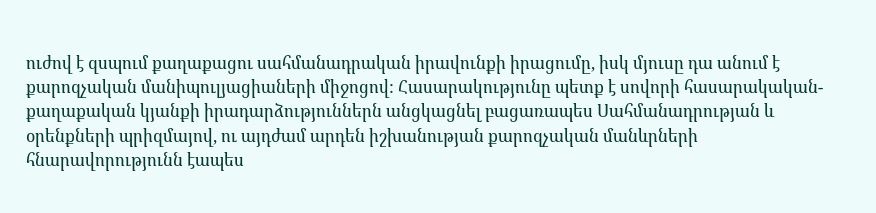ուժով է զսպում քաղաքացու սահմանադրական իրավունքի իրացումը, իսկ մյուսը դա անում է քարոզչական մանիպուլյացիաների միջոցով: Հասարակությունը պետք է սովորի հասարակական-քաղաքական կյանքի իրադարձություններն անցկացնել բացառապես Սահմանադրության և օրենքների պրիզմայով, ու այդժամ արդեն իշխանության քարոզչական մանևրների հնարավորությունն էապես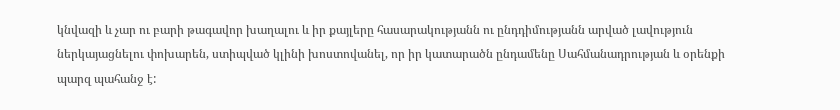կնվազի և չար ու բարի թագավոր խաղալու և իր քայլերը հասարակությանն ու ընդդիմությանն արված լավություն ներկայացնելու փոխարեն, ստիպված կլինի խոստովանել, որ իր կատարածն ընդամենը Սահմանադրության և օրենքի պարզ պահանջ է: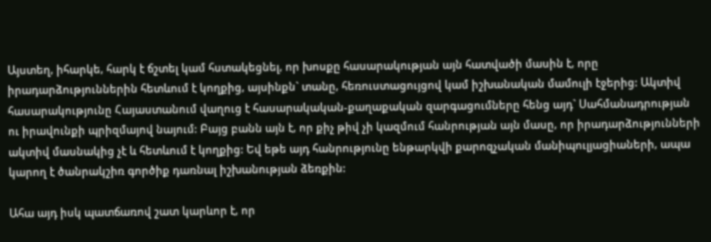Այստեղ, իհարկե, հարկ է ճշտել կամ հստակեցնել, որ խոսքը հասարակության այն հատվածի մասին է, որը իրադարձություններին հետևում է կողքից, այսինքն` տանը, հեռուստացույցով կամ իշխանական մամուլի էջերից: Ակտիվ հասարակությունը Հայաստանում վաղուց է հասարակական-քաղաքական զարգացումները հենց այդ` Սահմանադրության ու իրավունքի պրիզմայով նայում: Բայց բանն այն է, որ քիչ թիվ չի կազմում հանրության այն մասը, որ իրադարձությունների ակտիվ մասնակից չէ և հետևում է կողքից: Եվ եթե այդ հանրությունը ենթարկվի քարոզչական մանիպուլյացիաների, ապա կարող է ծանրակշիռ գործիք դառնալ իշխանության ձեռքին:

Ահա այդ իսկ պատճառով շատ կարևոր է, որ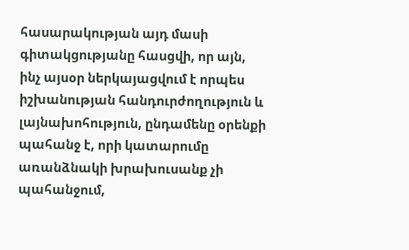հասարակության այդ մասի գիտակցությանը հասցվի, որ այն, ինչ այսօր ներկայացվում է որպես իշխանության հանդուրժողություն և լայնախոհություն, ընդամենը օրենքի պահանջ է, որի կատարումը առանձնակի խրախուսանք չի պահանջում,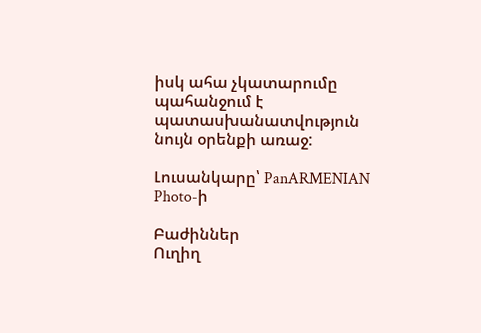իսկ ահա չկատարումը պահանջում է պատասխանատվություն նույն օրենքի առաջ:

Լուսանկարը՝ PanARMENIAN Photo-ի

Բաժիններ
Ուղիղ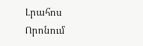Լրահոս
Որոնում